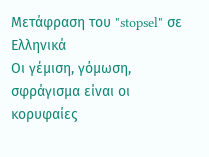Μετάφραση του "stopsel" σε Ελληνικά
Οι γέμιση, γόμωση, σφράγισμα είναι οι κορυφαίες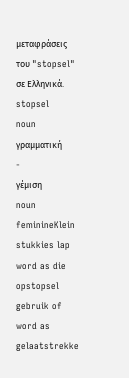μεταφράσεις του "stopsel" σε Ελληνικά.
stopsel
noun
γραμματική
-
γέμιση
noun feminineKlein stukkies lap word as die opstopsel gebruik of word as gelaatstrekke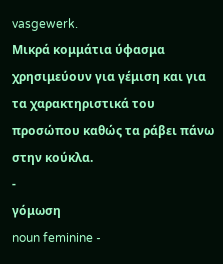vasgewerk.
Μικρά κομμάτια ύφασμα χρησιμεύουν για γέμιση και για τα χαρακτηριστικά του προσώπου καθώς τα ράβει πάνω στην κούκλα.
-
γόμωση
noun feminine -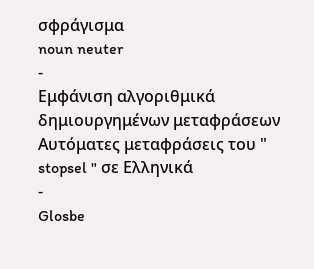σφράγισμα
noun neuter
-
Εμφάνιση αλγοριθμικά δημιουργημένων μεταφράσεων
Αυτόματες μεταφράσεις του " stopsel " σε Ελληνικά
-
Glosbe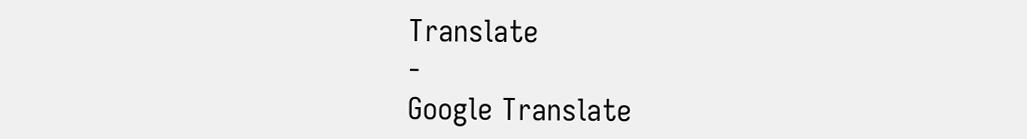Translate
-
Google Translate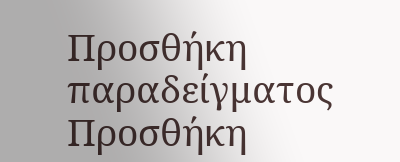Προσθήκη παραδείγματος
Προσθήκη